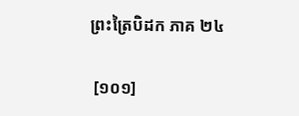ព្រះត្រៃបិដក ភាគ ២៤

 [១០១]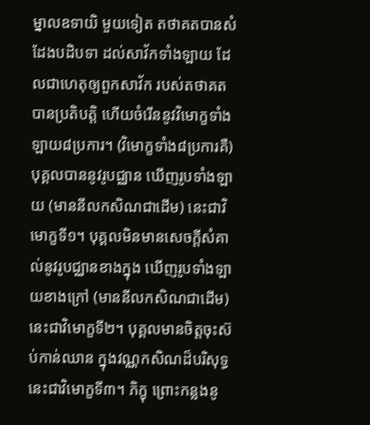ម្នាលឧទាយិ មួយទៀត តថាគតបានសំដែងបដិបទា ដល់សាវ័កទាំងឡាយ ដែលជាហេតុឲ្យពួកសាវ័ក របស់តថាគត បានប្រតិបត្តិ ហើយចំរើននូវវិមោក្ខទាំងឡាយ៨ប្រការ។ (វិមោក្ខទាំង៨ប្រការគឺ) បុគ្គលបាននូវរូបជ្ឈាន ឃើញរូបទាំងឡាយ (មាននីលកសិណជាដើម) នេះជាវិមោក្ខទី១។ បុគ្គលមិនមានសេចក្តីសំគាល់នូវរូបជ្ឈានខាងក្នុង ឃើញរូបទាំងឡាយខាងក្រៅ (មាននីលកសិណជាដើម) នេះជាវិមោក្ខទី២។ បុគ្គលមានចិត្តចុះស៊ប់កាន់ឈាន ក្នុងវណ្ណកសិណដ៏បរិសុទ្ធ នេះជាវិមោក្ខទី៣។ ភិក្ខុ ព្រោះកន្លងនូ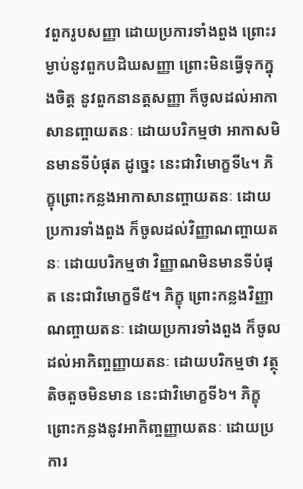វពួករូបសញ្ញា ដោយប្រការទាំងពួង ព្រោះរម្ងាប់នូវពួកបដិឃសញ្ញា ព្រោះមិនធ្វើទុកក្នុងចិត្ត នូវពួកនានត្តសញ្ញា ក៏ចូលដល់អាកាសានញ្ចាយតនៈ ដោយបរិកម្មថា អាកាសមិនមានទីបំផុត ដូច្នេះ នេះជាវិមោក្ខទី៤។ ភិក្ខុព្រោះកន្លងអាកាសានញ្ចាយតនៈ ដោយប្រការទាំងពួង ក៏ចូលដល់វិញ្ញាណញ្ចាយតនៈ ដោយបរិកម្មថា វិញ្ញាណមិនមានទីបំផុត នេះជាវិមោក្ខទី៥។ ភិក្ខុ ព្រោះកន្លងវិញ្ញាណញ្ចាយតនៈ ដោយប្រការទាំងពួង ក៏ចូលដល់អាកិញ្ចញ្ញាយតនៈ ដោយបរិកម្មថា វត្ថុតិចតួចមិនមាន នេះជាវិមោក្ខទី៦។ ភិក្ខុ ព្រោះកន្លងនូវអាកិញ្ចញ្ញាយតនៈ ដោយប្រការ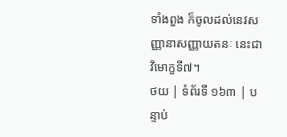ទាំងពួង ក៏ចូលដល់នេវសញ្ញានាសញ្ញាយតនៈ នេះជាវិមោក្ខទី៧។
ថយ | ទំព័រទី ១៦៣ | បន្ទាប់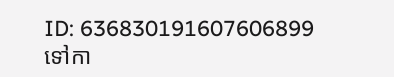ID: 636830191607606899
ទៅកា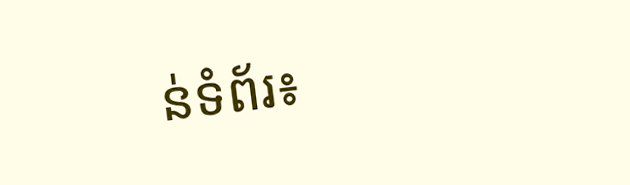ន់ទំព័រ៖